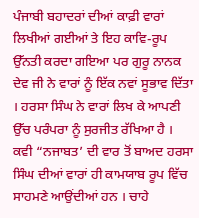ਪੰਜਾਬੀ ਬਹਾਦਰਾਂ ਦੀਆਂ ਕਾਫ਼ੀ ਵਾਰਾਂ ਲਿਖੀਆਂ ਗਈਆਂ ਤੇ ਇਹ ਕਾਵਿ-ਰੂਪ ਉੱਨਤੀ ਕਰਦਾ ਗਇਆ ਪਰ ਗੁਰੂ ਨਾਨਕ ਦੇਵ ਜੀ ਨੇ ਵਾਰਾਂ ਨੂੰ ਇੱਕ ਨਵਾਂ ਸੂਭਾਵ ਦਿੱਤਾ । ਹਰਸਾ ਸਿੰਘ ਨੇ ਵਾਰਾਂ ਲਿਖ ਕੇ ਆਪਣੀ ਉੱਚ ਪਰੰਪਰਾ ਨੂੰ ਸੁਰਜੀਤ ਰੱਖਿਆ ਹੈ । ਕਵੀ “ਨਜਾਬਤ’ ਦੀ ਵਾਰ ਤੋਂ ਬਾਅਦ ਹਰਸਾ ਸਿੰਘ ਦੀਆਂ ਵਾਰਾਂ ਹੀ ਕਾਮਯਾਬ ਰੂਪ ਵਿੱਚ ਸਾਹਮਣੇ ਆਉਂਦੀਆਂ ਹਨ । ਚਾਹੇ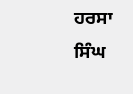ਹਰਸਾ ਸਿੰਘ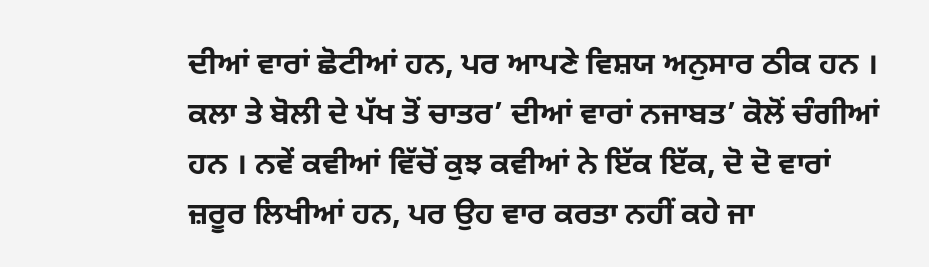ਦੀਆਂ ਵਾਰਾਂ ਛੋਟੀਆਂ ਹਨ, ਪਰ ਆਪਣੇ ਵਿਸ਼ਯ ਅਨੁਸਾਰ ਠੀਕ ਹਨ । ਕਲਾ ਤੇ ਬੋਲੀ ਦੇ ਪੱਖ ਤੋਂ ਚਾਤਰ’ ਦੀਆਂ ਵਾਰਾਂ ਨਜਾਬਤ’ ਕੋਲੋਂ ਚੰਗੀਆਂ ਹਨ । ਨਵੇਂ ਕਵੀਆਂ ਵਿੱਚੋਂ ਕੁਝ ਕਵੀਆਂ ਨੇ ਇੱਕ ਇੱਕ, ਦੋ ਦੋ ਵਾਰਾਂ ਜ਼ਰੂਰ ਲਿਖੀਆਂ ਹਨ, ਪਰ ਉਹ ਵਾਰ ਕਰਤਾ ਨਹੀਂ ਕਹੇ ਜਾ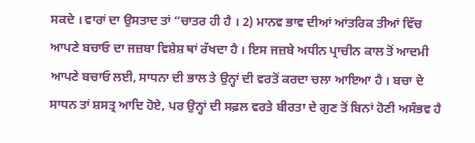ਸਕਦੇ । ਵਾਰਾਂ ਦਾ ਉਸਤਾਦ ਤਾਂ “ਚਾਤਰ ਹੀ ਹੈ । 2) ਮਾਨਵ ਭਾਵ ਦੀਆਂ ਆਂਤਰਿਕ ਤੀਆਂ ਵਿੱਚ ਆਪਣੇ ਬਚਾਓ ਦਾ ਜਜ਼ਬਾ ਵਿਸ਼ੇਸ਼ ਥਾਂ ਰੱਖਦਾ ਹੈ । ਇਸ ਜਜ਼ਬੇ ਅਧੀਨ ਪ੍ਰਾਚੀਨ ਕਾਲ ਤੋਂ ਆਦਮੀ ਆਪਣੇ ਬਚਾਓ ਲਈ, ਸਾਧਨਾ ਦੀ ਭਾਲ ਤੇ ਉਨ੍ਹਾਂ ਦੀ ਵਰਤੋਂ ਕਰਦਾ ਚਲਾ ਆਇਆ ਹੈ । ਬਚਾ ਦੇ ਸਾਧਨ ਤਾਂ ਸ਼ਸਤ੍ਰ ਆਦਿ ਹੋਏ, ਪਰ ਉਨ੍ਹਾਂ ਦੀ ਸਫ਼ਲ ਵਰਤੇ ਬੀਰਤਾ ਦੇ ਗੁਣ ਤੋਂ ਬਿਨਾਂ ਹੋਣੀ ਅਸੰਭਵ ਹੈ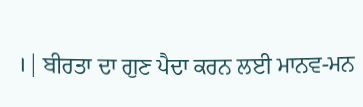। | ਬੀਰਤਾ ਦਾ ਗੁਣ ਪੈਦਾ ਕਰਨ ਲਈ ਮਾਨਵ-ਮਨ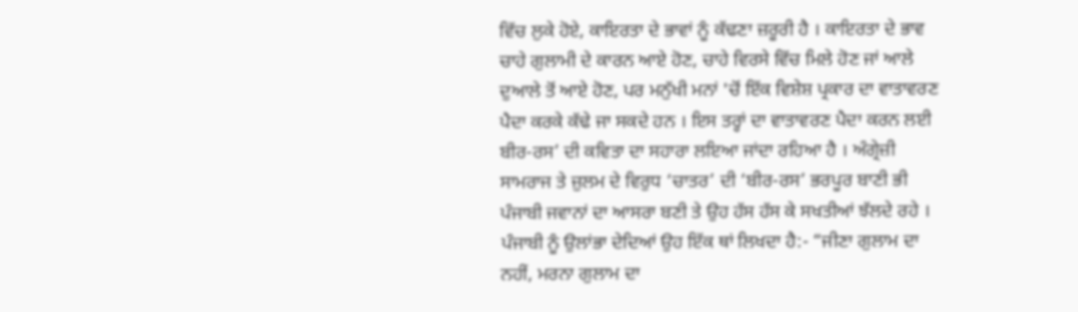ਵਿੱਚ ਲੁਕੇ ਹੋਏ, ਕਾਇਰਤਾ ਦੇ ਭਾਵਾਂ ਨੂੰ ਕੱਢਣਾ ਜ਼ਰੂਰੀ ਹੈ । ਕਾਇਰਤਾ ਦੇ ਭਾਵ ਚਾਹੇ ਗੁਲਾਮੀ ਦੇ ਕਾਰਨ ਆਏ ਹੋਣ, ਚਾਹੇ ਵਿਰਸੇ ਵਿੱਚ ਮਿਲੇ ਹੋਣ ਜਾਂ ਆਲੇ ਦੁਆਲੇ ਤੋਂ ਆਏ ਹੋਣ, ਪਰ ਮਨੁੱਖੀ ਮਨਾਂ 'ਚੋਂ ਇੱਕ ਵਿਸ਼ੇਸ਼ ਪ੍ਰਕਾਰ ਦਾ ਵਾਤਾਵਰਣ ਪੈਦਾ ਕਰਕੇ ਕੱਢੇ ਜਾ ਸਕਦੇ ਹਨ । ਇਸ ਤਰ੍ਹਾਂ ਦਾ ਵਾਤਾਵਰਣ ਪੈਦਾ ਕਰਨ ਲਈ ਬੀਰ-ਰਸ’ ਦੀ ਕਵਿਤਾ ਦਾ ਸਹਾਰਾ ਲਇਆ ਜਾਂਦਾ ਰਹਿਆ ਹੈ । ਅੰਗ੍ਰੇਜ਼ੀ ਸਾਮਰਾਜ ਤੇ ਜ਼ੁਲਮ ਦੇ ਵਿਰੁਧ ‘ਚਾਤਰ’ ਦੀ ‘ਬੀਰ-ਰਸ’ ਭਰਪੂਰ ਬਾਣੀ ਭੀ ਪੰਜਾਬੀ ਜਵਾਨਾਂ ਦਾ ਆਸਰਾ ਬਣੀ ਤੇ ਉਹ ਹੱਸ ਹੱਸ ਕੇ ਸਖਤੀਆਂ ਝੱਲਦੇ ਰਹੇ । ਪੰਜਾਬੀ ਨੂੰ ਉਲਾਂਭਾ ਦੇਦਿਆਂ ਉਹ ਇੱਕ ਥਾਂ ਲਿਖਦਾ ਹੈ:- “ਜੀਣਾ ਗੁਲਾਮ ਦਾ ਨਹੀਂ, ਮਰਨਾ ਗੁਲਾਮ ਦਾ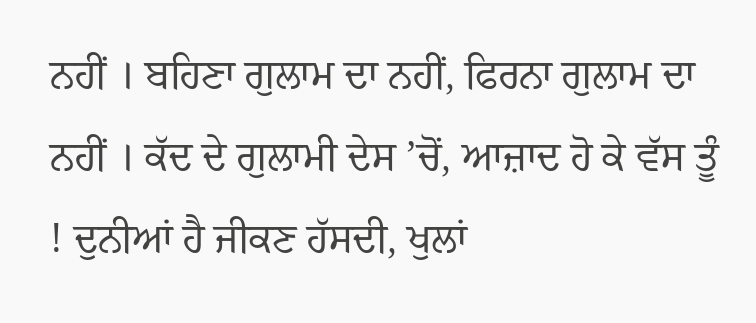ਨਹੀਂ । ਬਹਿਣਾ ਗੁਲਾਮ ਦਾ ਨਹੀਂ, ਫਿਰਨਾ ਗੁਲਾਮ ਦਾ ਨਹੀਂ । ਕੱਦ ਦੇ ਗੁਲਾਮੀ ਦੇਸ ’ਚੋਂ, ਆਜ਼ਾਦ ਹੋ ਕੇ ਵੱਸ ਤੂੰ ! ਦੁਨੀਆਂ ਹੈ ਜੀਕਣ ਹੱਸਦੀ, ਖੁਲਾਂ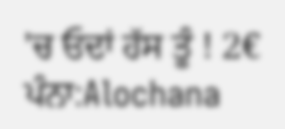'ਚ ਓਦਾਂ ਹੱਸ ਤੂੰ ! 2€
ਪੰਨਾ:Alochana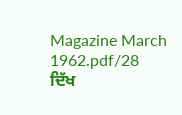Magazine March 1962.pdf/28
ਦਿੱਖ